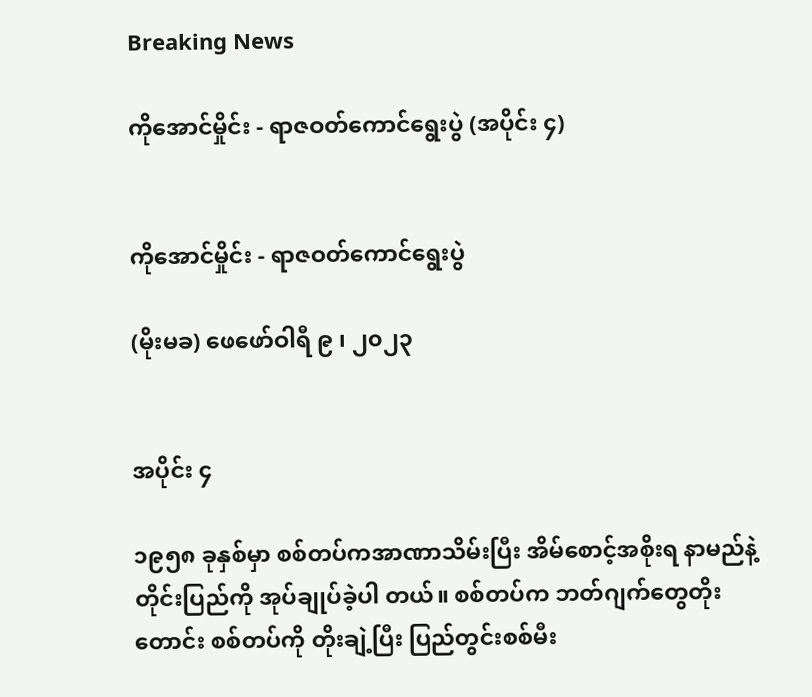Breaking News

ကိုအောင်မှိုင်း - ရာဇဝတ်ကောင်ရွေးပွဲ (အပိုင်း ၄)


ကိုအောင်မှိုင်း - ရာဇဝတ်ကောင်ရွေးပွဲ

(မိုးမခ) ဖေဖော်ဝါရီ ၉ ၊ ၂၀၂၃


အပိုင်း ၄

၁၉၅၈ ခုနှစ်မှာ စစ်တပ်ကအာဏာသိမ်းပြီး အိမ်စောင့်အစိုးရ နာမည်နဲ့ တိုင်းပြည်ကို အုပ်ချုပ်ခဲ့ပါ တယ်။ စစ်တပ်က ဘတ်ဂျက်တွေတိုးတောင်း စစ်တပ်ကို တိုးချဲ့ပြီး ပြည်တွင်းစစ်မီး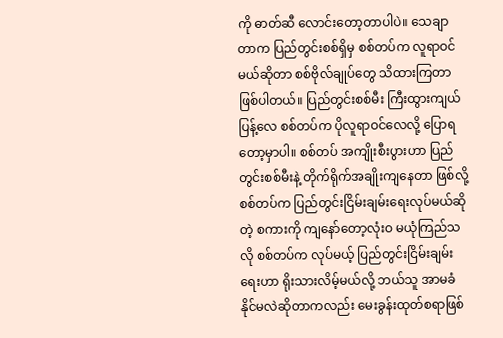ကို ဓာတ်ဆီ လောင်းတော့တာပါပဲ။ သေချာတာက ပြည်တွင်းစစ်ရှိမှ စစ်တပ်က လူရာဝင်မယ်ဆိုတာ စစ်ဗိုလ်ချုပ်တွေ သိထားကြတာ ဖြစ်ပါတယ်။ ပြည်တွင်းစစ်မီး ကြီးထွားကျယ်ပြန့်လေ စစ်တပ်က ပိုလူရာဝင်လေလို့ ပြောရတော့မှာပါ။ စစ်တပ် အကျိုးစီးပွားဟာ ပြည်တွင်းစစ်မီးနဲ့ တိုက်ရိုက်အချိုးကျနေတာ ဖြစ်လို့ စစ်တပ်က ပြည်တွင်းငြိမ်းချမ်းရေးလုပ်မယ်ဆိုတဲ့ စကားကို ကျနော်တော့လုံးဝ မယုံကြည်သလို စစ်တပ်က လုပ်မယ့် ပြည်တွင်းငြိမ်းချမ်းရေးဟာ ရိုးသားလိမ့်မယ်လို့ ဘယ်သူ အာမခံနိုင်မလဲဆိုတာကလည်း မေးခွန်းထုတ်စရာဖြစ်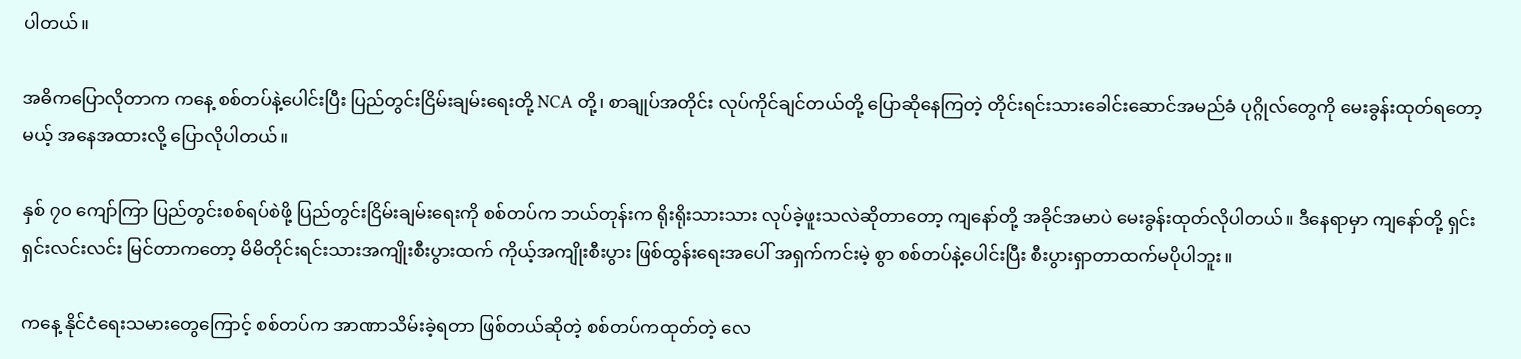ပါတယ်။

အဓိကပြောလိုတာက ကနေ့ စစ်တပ်နဲ့ပေါင်းပြီး ပြည်တွင်းငြိမ်းချမ်းရေးတို့ NCA တို့၊ စာချုပ်အတိုင်း လုပ်ကိုင်ချင်တယ်တို့ ပြောဆိုနေကြတဲ့ တိုင်းရင်းသားခေါင်းဆောင်အမည်ခံ ပုဂ္ဂိုလ်တွေကို မေးခွန်းထုတ်ရတော့မယ့် အနေအထားလို့ ပြောလိုပါတယ်။

နှစ် ၇၀ ကျော်ကြာ ပြည်တွင်းစစ်ရပ်စဲဖို့ ပြည်တွင်းငြိမ်းချမ်းရေးကို စစ်တပ်က ဘယ်တုန်းက ရိုးရိုးသားသား လုပ်ခဲ့ဖူးသလဲဆိုတာတော့ ကျနော်တို့ အခိုင်အမာပဲ မေးခွန်းထုတ်လိုပါတယ်။ ဒီနေရာမှာ ကျနော်တို့ ရှင်းရှင်းလင်းလင်း မြင်တာကတော့ မိမိတိုင်းရင်းသားအကျိုးစီးပွားထက် ကိုယ့်အကျိုးစီးပွား ဖြစ်ထွန်းရေးအပေါ် အရှက်ကင်းမဲ့ စွာ စစ်တပ်နဲ့ပေါင်းပြီး စီးပွားရှာတာထက်မပိုပါဘူး။

ကနေ့ နိုင်ငံရေးသမားတွေကြောင့် စစ်တပ်က အာဏာသိမ်းခဲ့ရတာ ဖြစ်တယ်ဆိုတဲ့ စစ်တပ်ကထုတ်တဲ့ လေ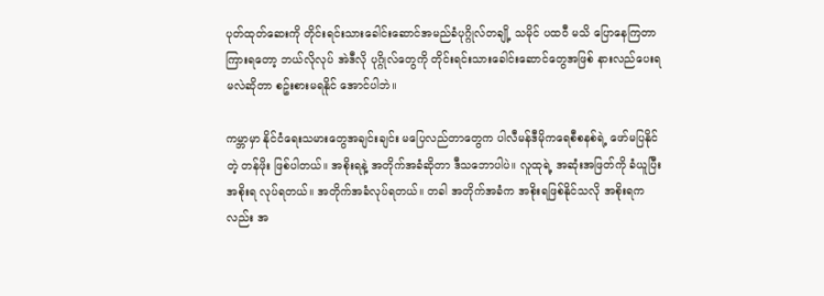ပုတ်ထုတ်ဆေးကို တိုင်းရင်းသားခေါင်းဆောင်အမည်ခံပုဂ္ဂိုလ်တချို့ သမိုင် ပထဝီ မသိ ပြောနေကြတာ ကြားရတော့ ဘယ်လိုလုပ် အဲဒီလို ပုဂ္ဂိုလ်တွေကို တိုင်းရင်းသားခေါင်းဆောင်တွေအဖြစ် နားလည်ပေးရမလဲဆိုတာ စဥ်းစားမရနိုင် အောင်ပါဘဲ။

ကမ္ဘာမှာ နိုင်ငံရေးသမားတွေအချင်းချင်း မပြေလည်တာတွေက ပါလီမန်ဒီမိုကရေစီစနစ်ရဲ့ ဖော်မပြနိုင်တဲ့ တန်ဖိုး ဖြစ်ပါတယ်။ အစိုးရနဲ့ အတိုက်အခံဆိုတာ ဒီသဘောပါပဲ။ လူထုရဲ့ အဆုံးအဖြတ်ကို ခံယူပြီး အစိုးရ လုပ်ရတယ်။ အတိုက်အခံလုပ်ရတယ်။ တခါ အတိုက်အခံက အစိုးရဖြစ်နိုင်သလို အစိုးရကလည်း အ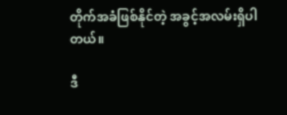တိုက်အခံဖြစ်နိုင်တဲ့ အခွင့်အလမ်းရှိပါတယ်။

ဒီ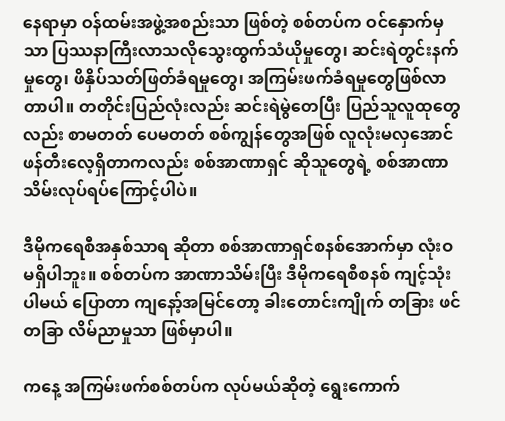နေရာမှာ ဝန်ထမ်းအဖွဲ့အစည်းသာ ဖြစ်တဲ့ စစ်တပ်က ဝင်နှောက်မှသာ ပြဿနာကြီးလာသလိုသွေးထွက်သံယိုမှုတွေ၊ ဆင်းရဲတွင်းနက်မှုတွေ၊ ဖိနှိပ်သတ်ဖြတ်ခံရမှုတွေ၊ အကြမ်းဖက်ခံရမှုတွေဖြစ်လာတာပါ။ တတိုင်းပြည်လုံးလည်း ဆင်းရဲမွဲတေပြီး ပြည်သူလူထုတွေလည်း စာမတတ် ပေမတတ် စစ်ကျွန်တွေအဖြစ် လူလုံးမလှအောင် ဖန်တီးလေ့ရှိတာကလည်း စစ်အာဏာရှင် ဆိုသူတွေရဲ့ စစ်အာဏာသိမ်းလုပ်ရပ်ကြောင့်ပါပဲ။

ဒီမိုကရေစီအနှစ်သာရ ဆိုတာ စစ်အာဏာရှင်စနစ်အောက်မှာ လုံးဝမရှိပါဘူး။ စစ်တပ်က အာဏာသိမ်းပြီး ဒီမိုကရေစီစနစ် ကျင့်သုံးပါမယ် ပြောတာ ကျနော့်အမြင်တော့ ခါးတောင်းကျိုက် တခြား ဖင် တခြာ လိမ်ညာမှုသာ ဖြစ်မှာပါ။

ကနေ့ အကြမ်းဖက်စစ်တပ်က လုပ်မယ်ဆိုတဲ့ ရွေးကောက်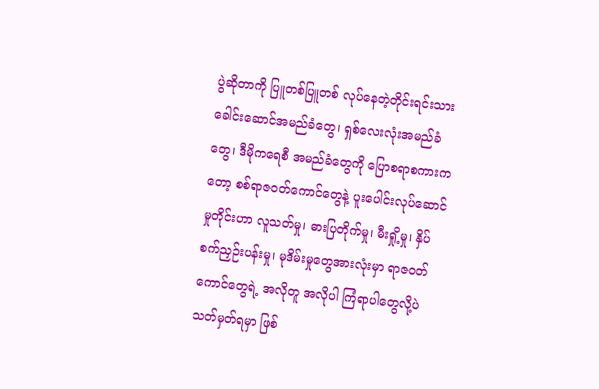ပွဲဆိုတာကို ပြူတစ်ပြူတစ် လုပ်နေတဲ့တိုင်းရင်းသားခေါင်းဆောင်အမည်ခံတွေ၊ ရှစ်လေးလုံးအမည်ခံတွေ၊ ဒီမိုကရေစီ အမည်ခံတွေကို ပြောစရာစကားကတော့ စစ်ရာဇဝတ်ကောင်တွေနဲ့ ပူးပေါင်းလုပ်ဆောင်မှုတိုင်းဟာ လူသတ်မှု၊ ဓားပြတိုက်မှု၊ မီးရှို့မှု၊ နှိပ်စက်ညှဉ်းပန်းမှု၊ မုဒိမ်းမှုတွေအားလုံးမှာ ရာဇဝတ်ကောင်တွေရဲ့ အလိုတူ အလိုပါ ကြံရာပါတွေလို့ပဲ သတ်မှတ်ရမှာ ဖြစ်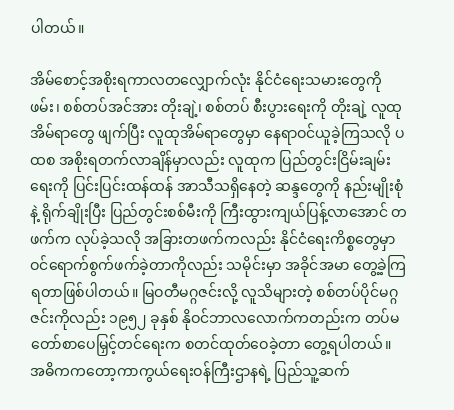ပါတယ်။

အိမ်စောင့်အစိုးရကာလတလျှောက်လုံး နိုင်ငံရေးသမားတွေကို ဖမ်း၊ စစ်တပ်အင်အား တိုးချဲ့၊ စစ်တပ် စီးပွားရေးကို တိုးချဲ့ လူထုအိမ်ရာတွေ ဖျက်ပြီး လူထုအိမ်ရာတွေမှာ နေရာဝင်ယူခဲ့ကြသလို ပထစ အစိုးရတက်လာချိန်မှာလည်း လူထုက ပြည်တွင်းငြိမ်းချမ်းရေးကို ပြင်းပြင်းထန်ထန် အာသီသရှိနေတဲ့ ဆန္ဒတွေကို နည်းမျိုးစုံနဲ့ ရိုက်ချိုးပြီး ပြည်တွင်းစစ်မီးကို ကြီးထွားကျယ်ပြန့်လာအောင် တဖက်က လုပ်ခဲ့သလို အခြားတဖက်ကလည်း နိုင်ငံရေးကိစ္စတွေမှာ ဝင်ရောက်စွက်ဖက်ခဲ့တာကိုလည်း သမိုင်းမှာ အခိုင်အမာ တွေ့ခဲ့ကြရတာဖြစ်ပါတယ်။ မြဝတီမဂ္ဂဇင်းလို့ လူသိများတဲ့ စစ်တပ်ပိုင်မဂ္ဂဇင်းကိုလည်း ၁၉၅၂ ခုနှစ် နိုဝင်ဘာလလောက်ကတည်းက တပ်မတော်စာပေမြှင့်တင်ရေးက စတင်ထုတ်ဝေခဲ့တာ တွေ့ရပါတယ်။ အဓိကကတော့ကာကွယ်ရေးဝန်ကြီးဌာနရဲ့ ပြည်သူ့ဆက်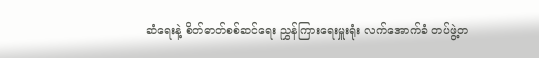ဆံရေးနဲ့ စိတ်ဓာတ်စစ်ဆင်ရေး ညွှန်ကြားရေးမှူးရုံး လက်အောက်ခံ တပ်ဖွဲ့တ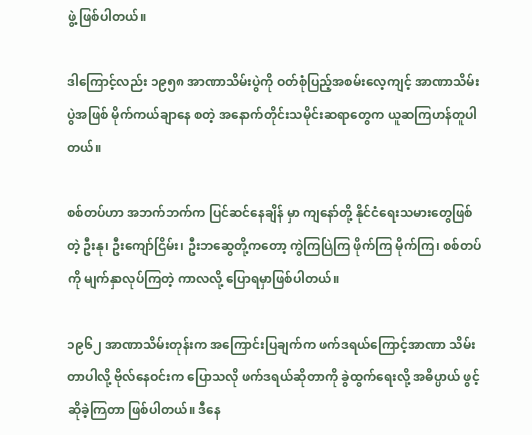ဖွဲ့ ဖြစ်ပါတယ်။

ဒါကြောင့်လည်း ၁၉၅၈ အာဏာသိမ်းပွဲကို ဝတ်စုံပြည့်အစမ်းလေ့ကျင့် အာဏာသိမ်းပွဲအဖြစ် မိုက်ကယ်ချာနေ စတဲ့ အနောက်တိုင်းသမိုင်းဆရာတွေက ယူဆကြဟန်တူပါတယ်။

စစ်တပ်ဟာ အဘက်ဘက်က ပြင်ဆင်နေချိန် မှာ ကျနော်တို့ နိုင်ငံရေးသမားတွေဖြစ်တဲ့ ဦးနု၊ ဦးကျော်ငြိမ်း၊ ဦးဘဆွေတို့ကတော့ ကွဲကြပြဲကြ ဖိုက်ကြ မိုက်ကြ၊ စစ်တပ်ကို မျက်နှာလုပ်ကြတဲ့ ကာလလို့ ပြောရမှာဖြစ်ပါတယ်။

၁၉၆၂ အာဏာသိမ်းတုန်းက အကြောင်းပြချက်က ဖက်ဒရယ်ကြောင့်အာဏာ သိမ်းတာပါလို့ ဗိုလ်နေဝင်းက ပြောသလို ဖက်ဒရယ်ဆိုတာကို ခွဲထွက်ရေးလို့ အဓိပ္ပာယ် ဖွင့်ဆိုခဲ့ကြတာ ဖြစ်ပါတယ်။ ဒီနေ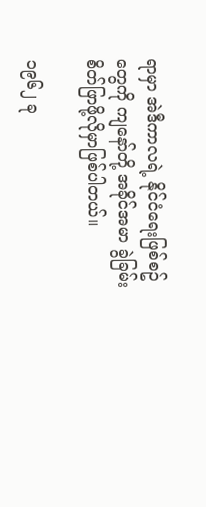ရာမှာ အဲဒီကာလရဲ့ နိုင်ငံရေးဖြစ်စဥ်တွေကို ကျနော်တို့ အခိုင်အမာ ခွဲခြမ်းစိတ်ဖြာဖို့လိုမှာဖြစ်ပါတယ်။

၁၉၆၂ ခု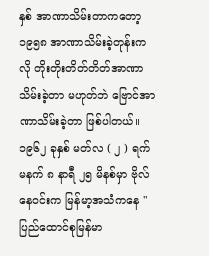နှစ် အာဏာသိမ်းတာကတော့ ၁၉၅၈ အာဏာသိမ်းခဲ့တုန်းကလို တိုးတိုးတိတ်တိတ်အာဏာသိမ်းခဲ့တာ မဟုတ်ဘဲ ဗြောင်အာဏာသိမ်းခဲ့တာ ဖြစ်ပါတယ်။ ၁၉၆၂ ခုနှစ် မတ်လ ( ၂ ) ရက် မနက် ၈ နာရီ ၂၅ မိနစ်မှာ ဗိုလ်နေဝင်းက မြန်မာ့အသံကနေ "ပြည်ထောင်စုမြန်မာ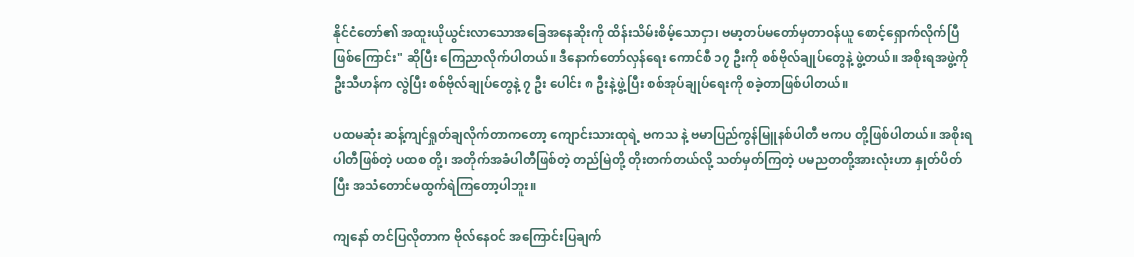နိုင်ငံတော်၏ အထူးယိုယွင်းလာသောအခြေအနေဆိုးကို ထိန်းသိမ်းစိမ့်သောငှာ၊ ဗမာ့တပ်မတော်မှတာဝန်ယူ စောင့်ရှောက်လိုက်ပြီဖြစ်ကြောင်း" ဆိုပြီး ကြေညာလိုက်ပါတယ်။ ဒီနောက်တော်လှန်ရေး ကောင်စီ ၁၇ ဦးကို စစ်ဗိုလ်ချုပ်တွေနဲ့ ဖွဲ့တယ်။ အစိုးရအဖွဲ့ကို ဦးသီဟန်က လွဲပြီး စစ်ဗိုလ်ချုပ်တွေနဲ့ ၇ ဦး ပေါင်း ၈ ဦးနဲ့ဖွဲ့ပြီး စစ်အုပ်ချုပ်ရေးကို စခဲ့တာဖြစ်ပါတယ်။

ပထမဆုံး ဆန့်ကျင်ရှုတ်ချလိုက်တာကတော့ ကျောင်းသားထုရဲ့ ဗကသ နဲ့ ဗမာပြည်ကွန်မြူနစ်ပါတီ ဗကပ တို့ဖြစ်ပါတယ်။ အစိုးရပါတီဖြစ်တဲ့ ပထစ တို့၊ အတိုက်အခံပါတီဖြစ်တဲ့ တည်မြဲတို့ တိုးတက်တယ်လို့ သတ်မှတ်ကြတဲ့ ပမညတတို့အားလုံးဟာ နှုတ်ပိတ်ပြီး အသံတောင်မထွက်ရဲကြတော့ပါဘူး။

ကျနော် တင်ပြလိုတာက ဗိုလ်နေဝင် အကြောင်းပြချက်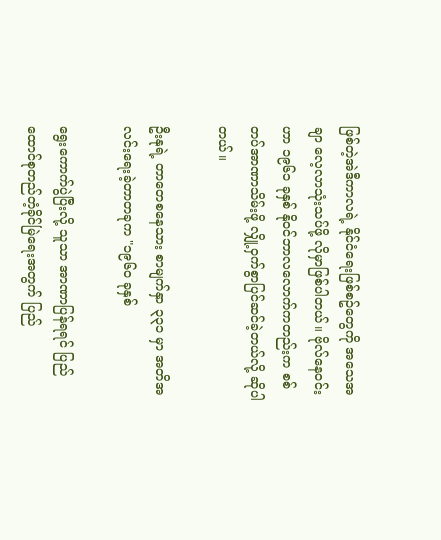ဖြစ်တဲ့အဲဒီကာလရဲ့ နိုင်ငံရေးဖြစ်စဥ်တွေကို အသေအချာ လေ့လာသုံးသပ်ဖို့ လိုမှာဖြစ်ပါတယ်။ ဗိုလ်နေဝင်းဟာ ၁၉၆၁ ခုနှစ် နိုဝင်ဘာလလောက်ကတည်းက စစ်တပ်အာဏာသိမ်းဖို့ လျှို့ဝှက်စွာပြင်ဆင်ခဲ့တယ်လို့ ဆိုပါတယ်။

ဦးနုရဲ့ တာတေစနေသား စာမျက်နှာ ၃၃၁ မှာ အတိအလင်းရေးခဲ့တာတခုက "၁၉၆၀ ခုနှစ်

ရွေးကောက်ပွဲပြီးလို့ သူသာ အာဏာပြန်ရရင် ပြည်ထောင်စုတည်တံ့ခိုင်မြဲရေးအတွက် ပြည်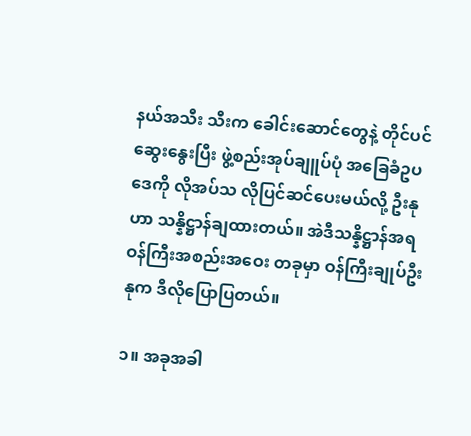နယ်အသီး သီးက ခေါင်းဆောင်တွေနဲ့ တိုင်ပင်ဆွေးနွေးပြီး ဖွဲ့စည်းအုပ်ချူပ်ပုံ အခြေခံဥပဒေကို လိုအပ်သ လိုပြင်ဆင်ပေးမယ်လို့ ဦးနုဟာ သန္နိဋ္ဌာန်ချထားတယ်။ အဲဒီသန္နိဋ္ဌာန်အရ ဝန်ကြီးအစည်းအဝေး တခုမှာ ဝန်ကြီးချုပ်ဦးနုက ဒီလိုပြောပြတယ်။

၁။ အခုအခါ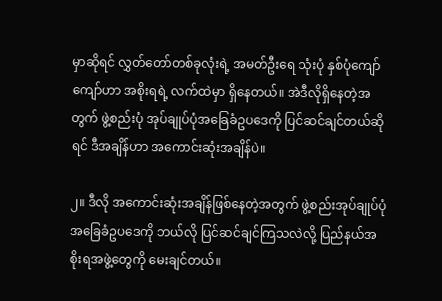မှာဆိုရင် လွှတ်တော်တစ်ခုလုံးရဲ့ အမတ်ဦးရေ သုံးပုံ နှစ်ပုံကျော်ကျော်ဟာ အစိုးရရဲ့ လက်ထဲမှာ ရှိနေတယ်။ အဲဒီလိုရှိနေတဲ့အတွက် ဖွဲ့စည်းပုံ အုပ်ချုပ်ပုံအခြေခံဥပဒေကို ပြင်ဆင်ချင်တယ်ဆိုရင် ဒီအချိန်ဟာ အကောင်းဆုံးအချိန်ပဲ။

၂။ ဒီလို အကောင်းဆုံးအချိန်ဖြစ်နေတဲ့အတွက် ဖွဲ့စည်းအုပ်ချုပ်ပုံအခြေခံဥပဒေကို ဘယ်လို ပြင်ဆင်ချင်ကြသလဲလို့ ပြည်နယ်အစိုးရအဖွဲ့တွေကို မေးချင်တယ်။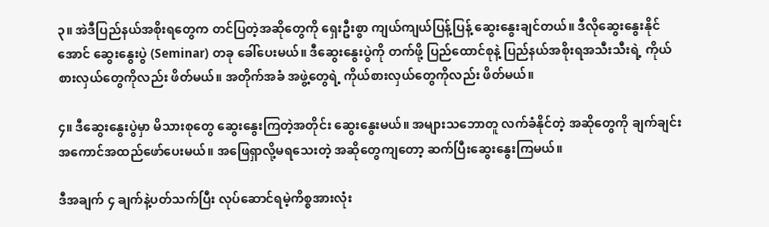၃။ အဲဒီပြည်နယ်အစိုးရတွေက တင်ပြတဲ့အဆိုတွေကို ရှေးဦးစွာ ကျယ်ကျယ်ပြန့်ပြန့် ဆွေးနွေးချင်တယ်။ ဒီလိုဆွေးနွေးနိုင်အောင် ဆွေးနွေးပွဲ (Seminar) တခု ခေါ်ပေးမယ်။ ဒီဆွေးနွေးပွဲကို တက်ဖို့ ပြည်ထောင်စုနဲ့ ပြည်နယ်အစိုးရအသီးသီးရဲ့ ကိုယ်စားလှယ်တွေကိုလည်း ဖိတ်မယ်။ အတိုက်အခံ အဖွဲ့တွေရဲ့ ကိုယ်စားလှယ်တွေကိုလည်း ဖိတ်မယ်။

၄။ ဒီဆွေးနွေးပွဲမှာ မိသားစုတွေ ဆွေးနွေးကြတဲ့အတိုင်း ဆွေးနွေးမယ်။ အများသဘောတူ လက်ခံနိုင်တဲ့ အဆိုတွေကို ချက်ချင်း အကောင်အထည်ဖော်ပေးမယ်။ အဖြေရှာလို့မရသေးတဲ့ အဆိုတွေကျတော့ ဆက်ပြီးဆွေးနွေးကြမယ်။

ဒီအချက် ၄ ချက်နဲ့ပတ်သက်ပြီး လုပ်ဆောင်ရမဲ့ကိစ္စအားလုံး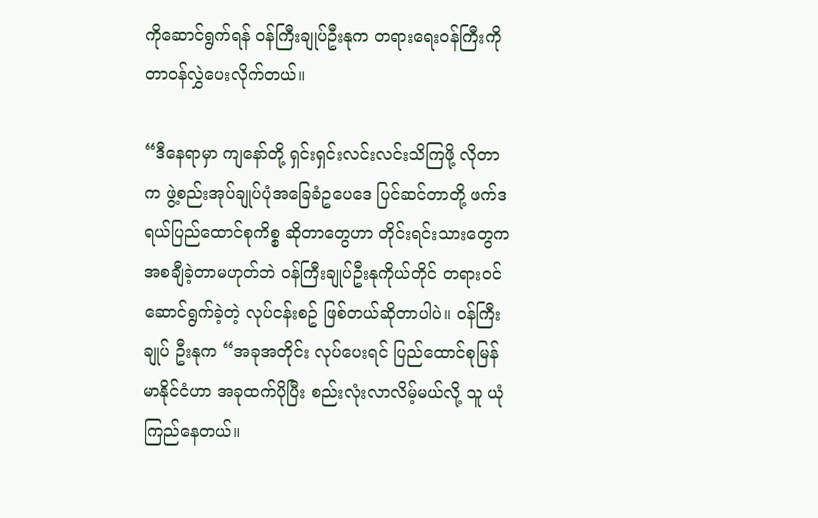ကိုဆောင်ရွက်ရန် ဝန်ကြီးချုပ်ဦးနုက တရားရေးဝန်ကြီးကို တာဝန်လွှဲပေးလိုက်တယ်။

“ဒီနေရာမှာ ကျနော်တို့ ရှင်းရှင်းလင်းလင်းသိကြဖို့ လိုတာက ဖွဲ့စည်းအုပ်ချုပ်ပုံအခြေခံဥပေဒေ ပြင်ဆင်တာတို့ ဖက်ဒရယ်ပြည်ထောင်စုကိစ္စ ဆိုတာတွေဟာ တိုင်းရင်းသားတွေက အစချီခဲ့တာမဟုတ်ဘဲ ဝန်ကြီးချုပ်ဦးနုကိုယ်တိုင် တရားဝင်ဆောင်ရွက်ခဲ့တဲ့ လုပ်ငန်းစဥ် ဖြစ်တယ်ဆိုတာပါပဲ။ ဝန်ကြီးချုပ် ဦးနုက “အခုအတိုင်း လုပ်ပေးရင် ပြည်ထောင်စုမြန်မာနိုင်ငံဟာ အခုထက်ပိုပြီး စည်းလုံးလာလိမ့်မယ်လို့ သူ ယုံကြည်နေတယ်။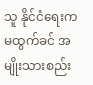သူ နိုင်ငံရေးကမထွက်ခင် အမျိုးသားစည်း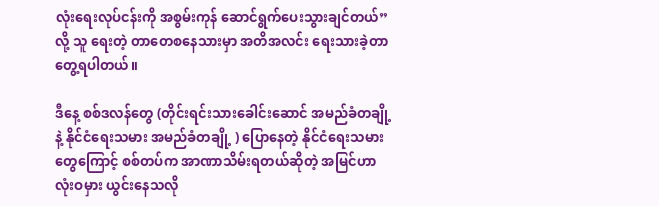လုံးရေးလုပ်ငန်းကို အစွမ်းကုန် ဆောင်ရွက်ပေးသွားချင်တယ်”လို့ သူ ရေးတဲ့ တာတေစနေသားမှာ အတိအလင်း ရေးသားခဲ့တာ တွေ့ရပါတယ်။

ဒီနေ့ စစ်ဒလန်တွေ (တိုင်းရင်းသားခေါင်းဆောင် အမည်ခံတချို့နဲ့ နိုင်ငံရေးသမား အမည်ခံတချို့ ) ပြောနေတဲ့ နိုင်ငံရေးသမားတွေကြောင့် စစ်တပ်က အာဏာသိမ်းရတယ်ဆိုတဲ့ အမြင်ဟာလုံးဝမှား ယွင်းနေသလို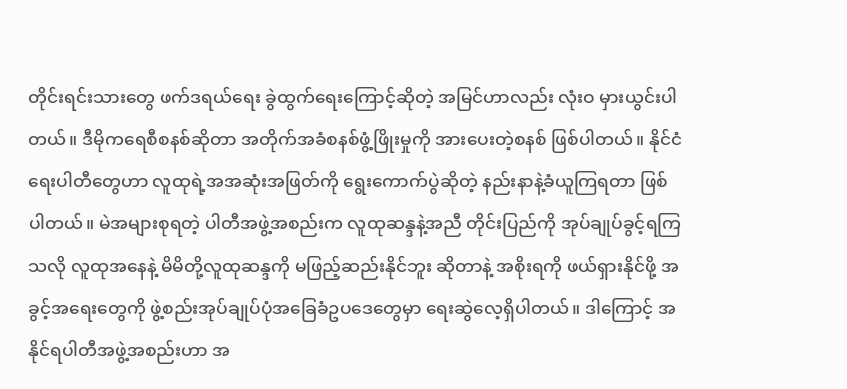တိုင်းရင်းသားတွေ ဖက်ဒရယ်ရေး ခွဲထွက်ရေးကြောင့်ဆိုတဲ့ အမြင်ဟာလည်း လုံးဝ မှားယွင်းပါတယ်။ ဒီမိုကရေစီစနစ်ဆိုတာ အတိုက်အခံစနစ်ဖွံ့ဖြိုးမှုကို အားပေးတဲ့စနစ် ဖြစ်ပါတယ်။ နိုင်ငံရေးပါတီတွေဟာ လူထုရဲ့အအဆုံးအဖြတ်ကို ရွေးကောက်ပွဲဆိုတဲ့ နည်းနာနဲ့ခံယူကြရတာ ဖြစ်ပါတယ်။ မဲအများစုရတဲ့ ပါတီအဖွဲ့အစည်းက လူထုဆန္ဒနဲ့အညီ တိုင်းပြည်ကို အုပ်ချုပ်ခွင့်ရကြသလို လူထုအနေနဲ့ မိမိတို့လူထုဆန္ဒကို မဖြည့်ဆည်းနိုင်ဘူး ဆိုတာနဲ့ အစိုးရကို ဖယ်ရှားနိုင်ဖို့ အခွင့်အရေးတွေကို ဖွဲ့စည်းအုပ်ချုပ်ပုံအခြေခံဥပဒေတွေမှာ ရေးဆွဲလေ့ရှိပါတယ်။ ဒါကြောင့် အနိုင်ရပါတီအဖွဲ့အစည်းဟာ အ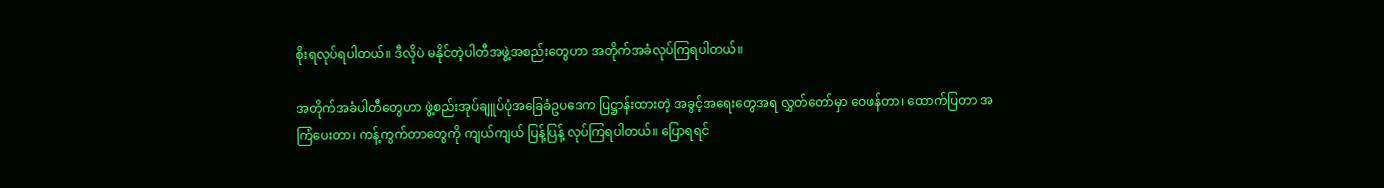စိုးရလုပ်ရပါတယ်။ ဒီလိုပဲ မနိုင်တဲ့ပါတီအဖွဲ့အစည်းတွေဟာ အတိုက်အခံလုပ်ကြရပါတယ်။

အတိုက်အခံပါတီတွေဟာ ဖွဲ့စည်းအုပ်ချူပ်ပုံအခြေခံဥပဒေက ပြဋ္ဌာန်းထားတဲ့ အခွင့်အရေးတွေအရ လွှတ်တော်မှာ ဝေဖန်တာ၊ ထောက်ပြတာ အကြံပေးတာ၊ ကန့်ကွက်တာတွေကို ကျယ်ကျယ် ပြန့်ပြန့် လုပ်ကြရပါတယ်။ ပြောရရင်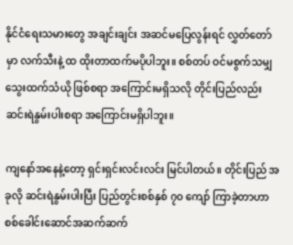နိုင်ငံရေးသမားတွေ အချင်းချင်း အဆင်မပြေလွန်းရင် လွှတ်တော်မှာ လက်သီးနဲ့ ထ ထိုးတာထက်မပိုပါဘူး။ စစ်တပ် ဝင်မစွက်သမျှ သွေးထက်သံယို ဖြစ်စရာ အကြောင်းမရှိသလို တိုင်းပြည်လည်း ဆင်းရဲနွမ်းပါးစရာ အကြောင်းမရှိပါဘူး။

ကျနော်အနေနဲ့တော့ ရှင်းရှင်းလင်းလင်း မြင်ပါတယ်။ တိုင်းပြည် အခုလို ဆင်းရဲနွမ်းပါးပြီး ပြည်တွင်းစစ်နှစ် ၇၀ ကျော် ကြာခဲ့တာဟာ စစ်ခေါင်းဆောင်အဆက်ဆက်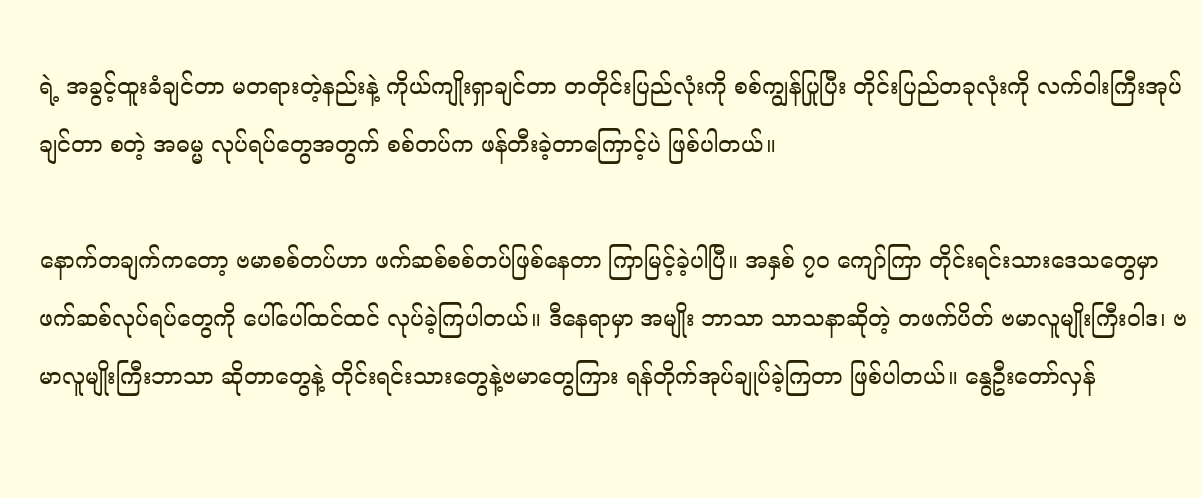ရဲ့ အခွင့်ထူးခံချင်တာ မတရားတဲ့နည်းနဲ့ ကိုယ်ကျိုးရှာချင်တာ တတိုင်းပြည်လုံးကို စစ်ကျွန်ပြုပြီး တိုင်းပြည်တခုလုံးကို လက်ဝါးကြီးအုပ်ချင်တာ စတဲ့ အဓမ္မ လုပ်ရပ်တွေအတွက် စစ်တပ်က ဖန်တီးခဲ့တာကြောင့်ပဲ ဖြစ်ပါတယ်။

နောက်တချက်ကတော့ ဗမာစစ်တပ်ဟာ ဖက်ဆစ်စစ်တပ်ဖြစ်နေတာ ကြာမြင့်ခဲ့ပါပြီ။ အနှစ် ၇၀ ကျော်ကြာ တိုင်းရင်းသားဒေသတွေမှာ ဖက်ဆစ်လုပ်ရပ်တွေကို ပေါ်ပေါ်ထင်ထင် လုပ်ခဲ့ကြပါတယ်။ ဒီနေရာမှာ အမျိုး ဘာသာ သာသနာဆိုတဲ့ တဖက်ပိတ် ဗမာလူမျိုးကြီးဝါဒ၊ ဗမာလူမျိုးကြီးဘာသာ ဆိုတာတွေနဲ့ တိုင်းရင်းသားတွေနဲ့ဗမာတွေကြား ရန်တိုက်အုပ်ချုပ်ခဲ့ကြတာ ဖြစ်ပါတယ်။ နွေဦးတော်လှန်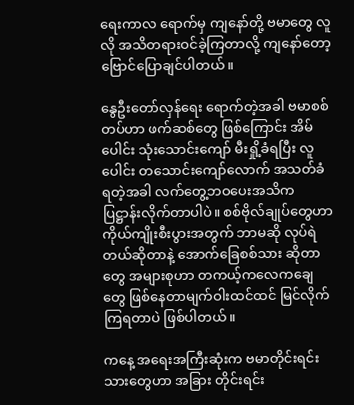ရေးကာလ ရောက်မှ ကျနော်တို့ ဗမာတွေ လူလို အသိတရားဝင်ခဲ့ကြတာလို့ ကျနော်တော့ ဗြောင်ပြောချင်ပါတယ်။

နွေဦးတော်လှန်ရေး ရောက်တဲ့အခါ ဗမာစစ်တပ်ဟာ ဖက်ဆစ်တွေ ဖြစ်ကြောင်း အိမ်ပေါင်း သုံးသောင်းကျော် မီးရှို့ခံရပြီး လူပေါင်း တသောင်းကျော်လောက် အသတ်ခံရတဲ့အခါ လက်တွေ့ဘဝပေးအသိက ပြဋ္ဌာန်းလိုက်တာပါပဲ။ စစ်ဗိုလ်ချုပ်တွေဟာ ကိုယ်ကျိုးစီးပွားအတွက် ဘာမဆို လုပ်ရဲတယ်ဆိုတာနဲ့ အောက်ခြေစစ်သား ဆိုတာတွေ အများစုဟာ တကယ့်ကလေကချေတွေ ဖြစ်နေတာမျက်ဝါးထင်ထင် မြင်လိုက်ကြရတာပဲ ဖြစ်ပါတယ်။

ကနေ့ အရေးအကြီးဆုံးက ဗမာတိုင်းရင်းသားတွေဟာ အခြား တိုင်းရင်း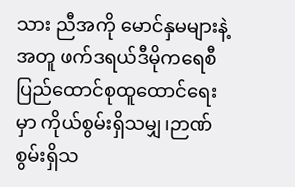သား ညီအကို မောင်နှမများနဲ့အတူ ဖက်ဒရယ်ဒီမိုကရေစီပြည်ထောင်စုထူထောင်ရေးမှာ ကိုယ်စွမ်းရှိသမျှ၊ဉာဏ်စွမ်းရှိသ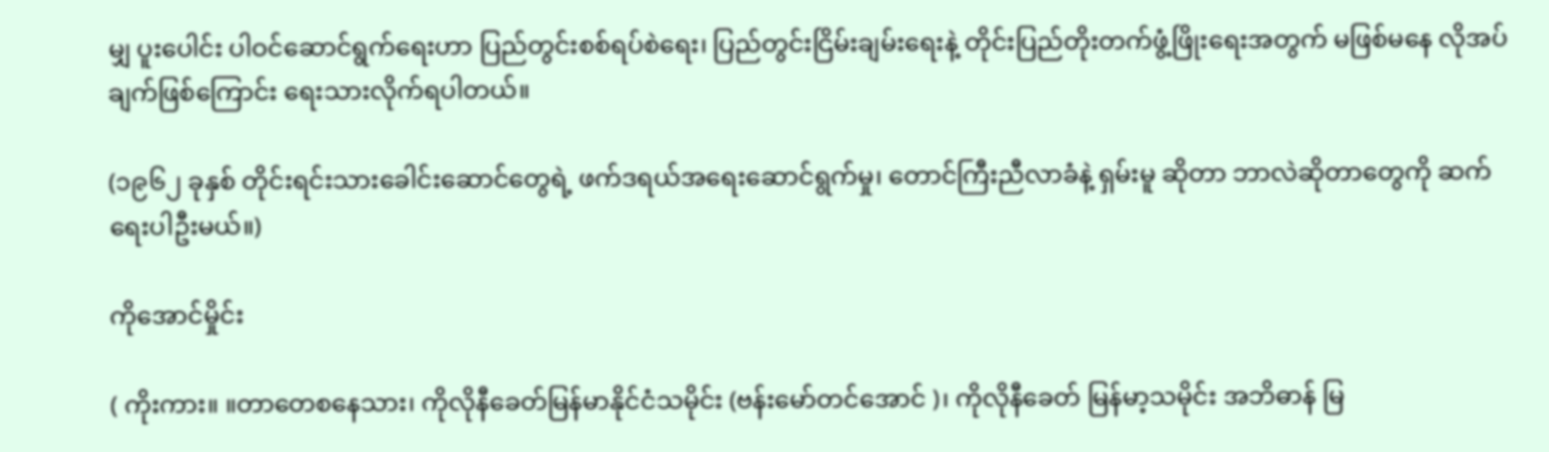မျှ ပူးပေါင်း ပါဝင်ဆောင်ရွက်ရေးဟာ ပြည်တွင်းစစ်ရပ်စဲရေး၊ ပြည်တွင်းငြိမ်းချမ်းရေးနဲ့ တိုင်းပြည်တိုးတက်ဖွံ့ဖြိုးရေးအတွက် မဖြစ်မနေ လိုအပ်ချက်ဖြစ်ကြောင်း ရေးသားလိုက်ရပါတယ်။

(၁၉၆၂ ခုနှစ် တိုင်းရင်းသားခေါင်းဆောင်တွေရဲ့ ဖက်ဒရယ်အရေးဆောင်ရွက်မှု၊ တောင်ကြီးညီလာခံနဲ့ ရှမ်းမူ ဆိုတာ ဘာလဲဆိုတာတွေကို ဆက်ရေးပါဦးမယ်။)

ကိုအောင်မှိုင်း

( ကိုးကား။ ။တာတေစနေသား၊ ကိုလိုနီခေတ်မြန်မာနိုင်ငံသမိုင်း (ဗန်းမော်တင်အောင် )၊ ကိုလိုနီခေတ် မြန်မာ့သမိုင်း အဘိဓာန် မြ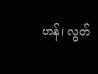ဟန်၊ လွတ်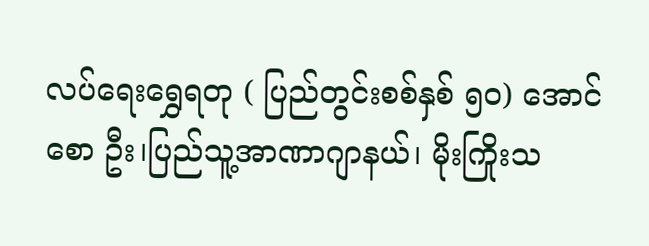လပ်ရေးရွှေရတု ( ပြည်တွင်းစစ်နှစ် ၅၀) အောင်စော ဦး၊ပြည်သူ့အာဏာဂျာနယ်၊ မိုးကြိုးသ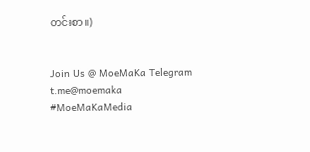တင်းစာ။)


Join Us @ MoeMaKa Telegram
t.me@moemaka
#MoeMaKaMedia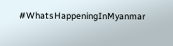#WhatsHappeningInMyanmar